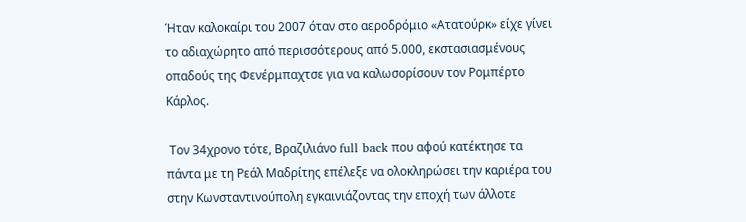Ήταν καλοκαίρι του 2007 όταν στο αεροδρόμιο «Ατατούρκ» είχε γίνει το αδιαχώρητο από περισσότερους από 5.000, εκστασιασμένους οπαδούς της Φενέρμπαχτσε για να καλωσορίσουν τον Ρομπέρτο Κάρλος.

 Τον 34χρονο τότε, Βραζιλιάνο full back που αφού κατέκτησε τα πάντα με τη Ρεάλ Μαδρίτης επέλεξε να ολοκληρώσει την καριέρα του στην Κωνσταντινούπολη εγκαινιάζοντας την εποχή των άλλοτε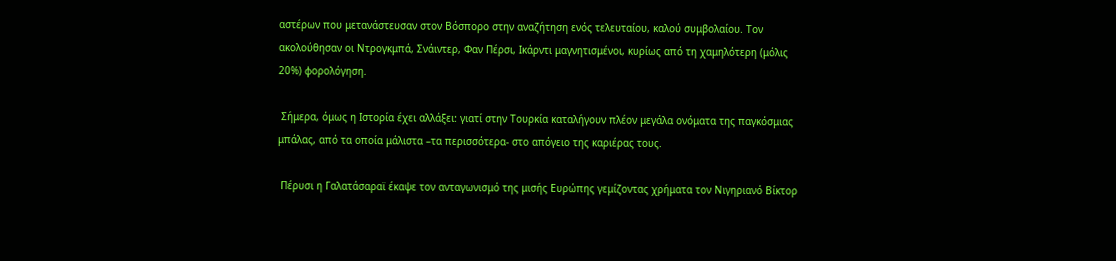αστέρων που μετανάστευσαν στον Βόσπορο στην αναζήτηση ενός τελευταίου, καλού συμβολαίου. Τον ακολούθησαν οι Ντρογκμπά, Σνάιντερ, Φαν Πέρσι, Ικάρντι μαγνητισμένοι, κυρίως από τη χαμηλότερη (μόλις 20%) φορολόγηση.

 Σήμερα, όμως η Ιστορία έχει αλλάξει: γιατί στην Τουρκία καταλήγουν πλέον μεγάλα ονόματα της παγκόσμιας μπάλας, από τα οποία μάλιστα –τα περισσότερα- στο απόγειο της καριέρας τους.

 Πέρυσι η Γαλατάσαραϊ έκαψε τον ανταγωνισμό της μισής Ευρώπης γεμίζοντας χρήματα τον Νιγηριανό Βίκτορ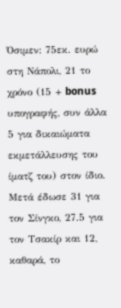Όσιμεν: 75εκ. ευρώ στη Νάπολι, 21 το χρόνο (15 + bonus υπογραφής, συν άλλα 5 για δικαιώματα εκμετάλλευσης του ίματζ του) στον ίδιο. Μετά έδωσε 31 για τον Σίνγκο, 27.5 για τον Τσακίρ και 12, καθαρά, το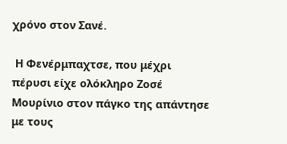χρόνο στον Σανέ.

 Η Φενέρμπαχτσε, που μέχρι πέρυσι είχε ολόκληρο Ζοσέ  Μουρίνιο στον πάγκο της απάντησε με τους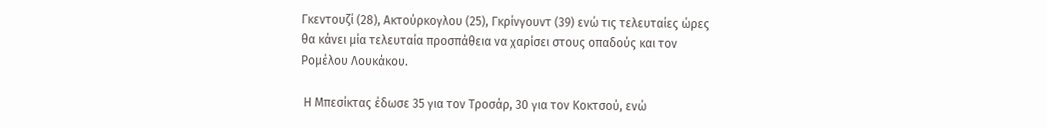Γκεντουζί (28), Ακτούρκογλου (25), Γκρίνγουντ (39) ενώ τις τελευταίες ώρες θα κάνει μία τελευταία προσπάθεια να χαρίσει στους οπαδούς και τον Ρομέλου Λουκάκου.

 Η Μπεσίκτας έδωσε 35 για τον Τροσάρ, 30 για τον Κοκτσού, ενώ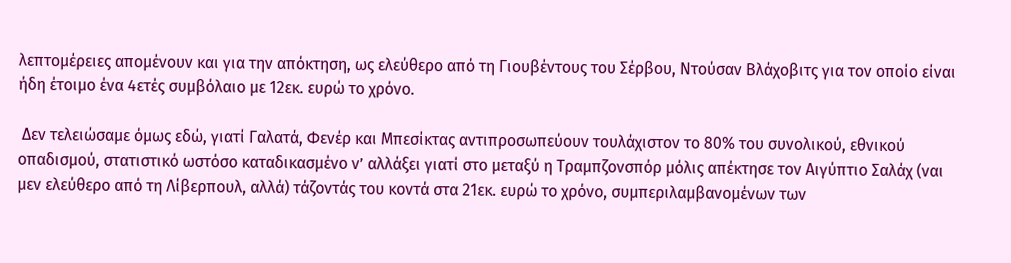λεπτομέρειες απομένουν και για την απόκτηση, ως ελεύθερο από τη Γιουβέντους του Σέρβου, Ντούσαν Βλάχοβιτς για τον οποίο είναι ήδη έτοιμο ένα 4ετές συμβόλαιο με 12εκ. ευρώ το χρόνο.

 Δεν τελειώσαμε όμως εδώ, γιατί Γαλατά, Φενέρ και Μπεσίκτας αντιπροσωπεύουν τουλάχιστον το 80% του συνολικού, εθνικού οπαδισμού, στατιστικό ωστόσο καταδικασμένο ν’ αλλάξει γιατί στο μεταξύ η Τραμπζονσπόρ μόλις απέκτησε τον Αιγύπτιο Σαλάχ (ναι μεν ελεύθερο από τη Λίβερπουλ, αλλά) τάζοντάς του κοντά στα 21εκ. ευρώ το χρόνο, συμπεριλαμβανομένων των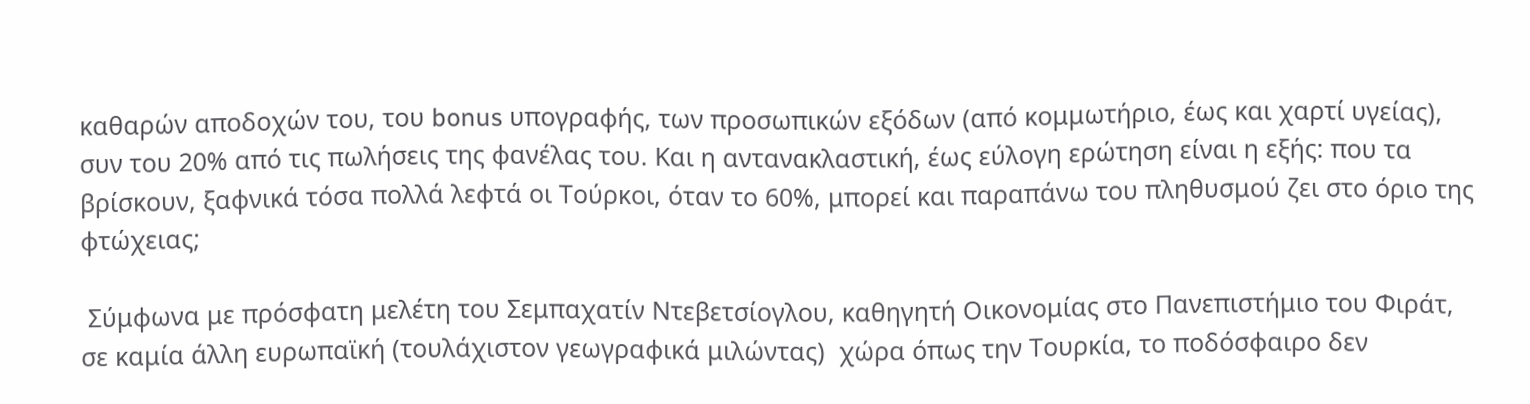καθαρών αποδοχών του, του bonus υπογραφής, των προσωπικών εξόδων (από κομμωτήριο, έως και χαρτί υγείας), συν του 20% από τις πωλήσεις της φανέλας του. Και η αντανακλαστική, έως εύλογη ερώτηση είναι η εξής: που τα βρίσκουν, ξαφνικά τόσα πολλά λεφτά οι Τούρκοι, όταν το 60%, μπορεί και παραπάνω του πληθυσμού ζει στο όριο της φτώχειας;

 Σύμφωνα με πρόσφατη μελέτη του Σεμπαχατίν Ντεβετσίογλου, καθηγητή Οικονομίας στο Πανεπιστήμιο του Φιράτ, σε καμία άλλη ευρωπαϊκή (τουλάχιστον γεωγραφικά μιλώντας)  χώρα όπως την Τουρκία, το ποδόσφαιρο δεν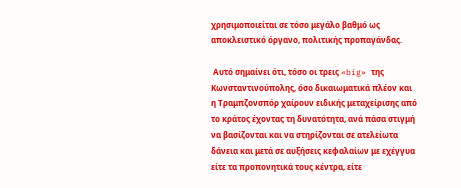χρησιμοποιείται σε τόσο μεγάλο βαθμό ως αποκλειστικό όργανο, πολιτικής προπαγάνδας.

 Αυτό σημαίνει ότι, τόσο οι τρεις «big» της Κωνσταντινούπολης, όσο δικαιωματικά πλέον και η Τραμπζονσπόρ χαίρουν ειδικής μεταχείρισης από το κράτος έχοντας τη δυνατότητα, ανά πάσα στιγμή να βασίζονται και να στηρίζονται σε ατελείωτα δάνεια και μετά σε αυξήσεις κεφαλαίων με εχέγγυα είτε τα προπονητικά τους κέντρα, είτε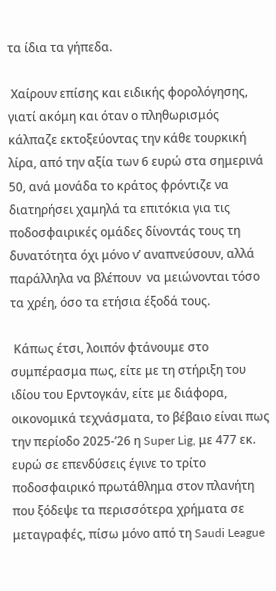τα ίδια τα γήπεδα.

 Χαίρουν επίσης και ειδικής φορολόγησης, γιατί ακόμη και όταν ο πληθωρισμός κάλπαζε εκτοξεύοντας την κάθε τουρκική λίρα, από την αξία των 6 ευρώ στα σημερινά 50, ανά μονάδα το κράτος φρόντιζε να διατηρήσει χαμηλά τα επιτόκια για τις ποδοσφαιρικές ομάδες δίνοντάς τους τη δυνατότητα όχι μόνο ν’ αναπνεύσουν, αλλά παράλληλα να βλέπουν  να μειώνονται τόσο τα χρέη, όσο τα ετήσια έξοδά τους.

 Κάπως έτσι, λοιπόν φτάνουμε στο συμπέρασμα πως, είτε με τη στήριξη του ιδίου του Ερντογκάν, είτε με διάφορα, οικονομικά τεχνάσματα, το βέβαιο είναι πως την περίοδο 2025-’26 η Super Lig, με 477 εκ. ευρώ σε επενδύσεις έγινε το τρίτο ποδοσφαιρικό πρωτάθλημα στον πλανήτη που ξόδεψε τα περισσότερα χρήματα σε μεταγραφές, πίσω μόνο από τη Saudi League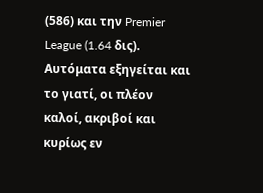(586) και την Premier League (1.64 δις). Αυτόματα εξηγείται και το γιατί, οι πλέον καλοί, ακριβοί και κυρίως εν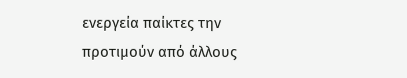ενεργεία παίκτες την προτιμούν από άλλους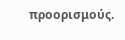προορισμούς.